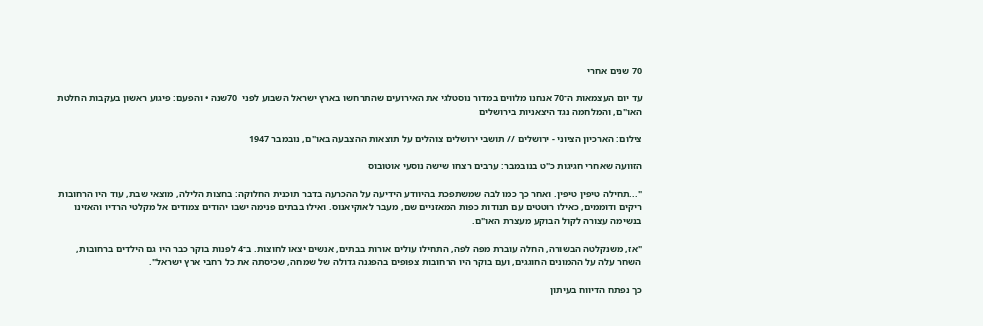70 שנים אחרי

עד יום העצמאות ה־70 אנחנו מלווים במדור נוסטלגי את האירועים שהתרחשו בארץ ישראל השבוע לפני  70שנה • והפעם: פיגוע ראשון בעקבות החלטת האו"ם, והמלחמה נגד היצאניות בירושלים

צילום: הארכיון הציוני - ירושלים // תושבי ירושלים צוהלים על תוצאות ההצבעה באו"ם, נובמבר 1947

הזוועה שאחרי חגיגות כ"ט בנובמבר: ערבים רצחו שישה נוסעי אוטובוס

"...תחילה טיפין טיפין. ואחר כך כמו לבה שמשתפכת בהיוודע הידיעה על ההכרעה בדבר תוכנית החלוקה: בחצות הלילה, מוצאי שבת, עוד היו הרחובות ריקים ודוממים, כאילו רוטטים עם תנודות כפות המאזניים שם, מעבר לאוקיאנוס. ואילו בבתים פנימה ישבו יהודים צמודים אל מקלטי הרדיו והאזינו בנשימה עצורה לקול הבוקע מעצרת האו"ם.

"אז, משנקלטה הבשורה, החלה עוברת מפה לפה, התחילו עולים אורות בבתים, אנשים יצאו לחוצות. ב־4 לפנות בוקר כבר היו גם הילדים ברחובות, השחר עלה על ההמונים החוגגים, ועם בוקר היו הרחובות צפופים בהפגנה גדולה של שמחה, שכיסתה את כל רחבי ארץ ישראל".

כך נפתח הדיווח בעיתון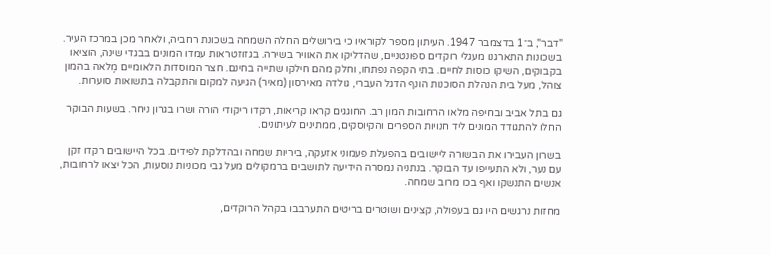"דבר", ב־1 בדצמבר 1947. העיתון מספר לקוראיו כי בירושלים החלה השמחה בשכונת רחביה, ולאחר מכן במרכז העיר. בשכונות התארגנו מעגלי רוקדים ספונטניים, שהדליקו את האוויר בשירה. בגזוזטראות עמדו המונים בבגדי שינה, הוציאו בקבוקים, השיקו כוסות לחיים. בתי הקפה נפתחו, וחלק מהם חילקו שתייה בחינם. חצר המוסדות הלאומיים מָלאה בהמון צוהל, מעל בית הנהלת הסוכנות הונף הדגל העברי, גולדה מאירסון (מאיר) הגיעה למקום והתקבלה בתשואות סוערות.

גם בתל אביב ובחיפה מלאו הרחובות המון רב. החוגגים קראו קריאות, רקדו ריקודי הורה ושרו בגרון ניחר. בשעות הבוקר החלו להתגודד המונים ליד חנויות הספרים והקיוסקים, ממתינים לעיתונים.

בשרון העבירו את הבשורה ליישובים בהפעלת פעמוני אזעקה, ביריות שמחה ובהדלקת לפידים. בכל היישובים רקדו זקן עם נער, ולא התעייפו עד הבוקר. בנתניה נמסרה הידיעה לתושבים ברמקולים מעל גבי מכוניות נוסעות, הכל יצאו לרחובות, אנשים התנשקו ואף בכו מרוב שמחה.

מחזות נרגשים היו גם בעפולה, קצינים ושוטרים בריטים התערבבו בקהל הרוקדים,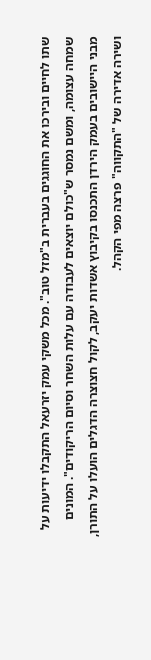שתו לחיים ובירכו את החוגגים בעברית ב"מזל טוב". מכל משקי עמק יזרעאל התקבלו ידיעות על שמחה עצומה, ומשם נמסר ש"כולם יוצאים לעבודה עם עלות השחר וסיום הריקודים". המונים מבני היישובים בעמק הירדן התכנסו בקיבוץ אשדות יעקב, לקול חצוצרה הדגלים הועלו על התורן, ושירה אדירה של "התקווה" פרצה מפי הקהל.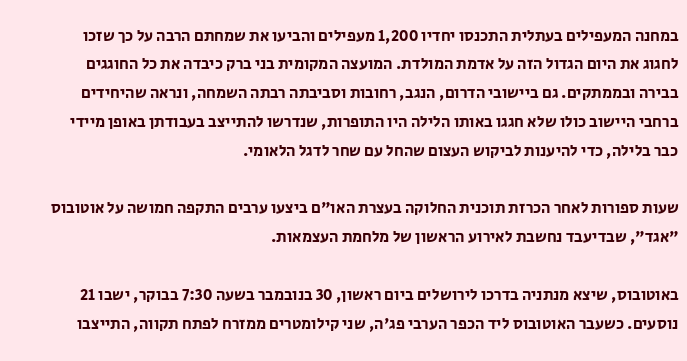במחנה המעפילים בעתלית התכנסו יחדיו 1,200 מעפילים והביעו את שמחתם הרבה על כך שזכו לחגוג את היום הגדול הזה על אדמת המולדת. המועצה המקומית בני ברק כיבדה את כל החוגגים בבירה ובממתקים. גם ביישובי הדרום, הנגב, רחובות וסביבתה רבתה השמחה, ונראה שהיחידים ברחבי היישוב כולו שלא חגגו באותו הלילה היו התופרות, שנדרשו להתייצב בעבודתן באופן מיידי כבר בלילה, כדי להיענות לביקוש העצום שהחל עם שחר לדגל הלאומי.

שעות ספורות לאחר הכרזת תוכנית החלוקה בעצרת האו"ם ביצעו ערבים התקפה חמושה על אוטובוס "אגד", שבדיעבד נחשבת לאירוע הראשון של מלחמת העצמאות.

באוטובוס, שיצא מנתניה בדרכו לירושלים ביום ראשון, 30 בנובמבר בשעה 7:30 בבוקר, ישבו 21 נוסעים. כשעבר האוטובוס ליד הכפר הערבי פג'ה, שני קילומטרים ממזרח לפתח תקווה, התייצבו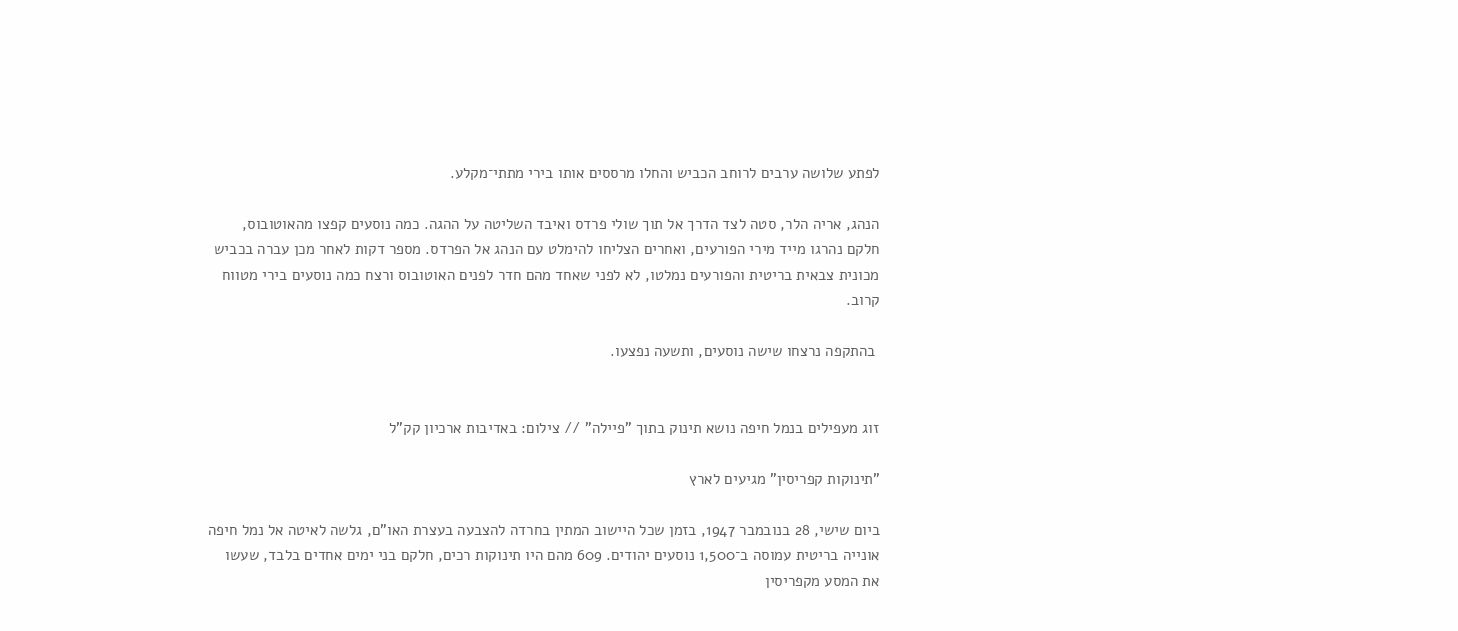לפתע שלושה ערבים לרוחב הכביש והחלו מרססים אותו בירי מתתי־מקלע.

הנהג, אריה הלר, סטה לצד הדרך אל תוך שולי פרדס ואיבד השליטה על ההגה. כמה נוסעים קפצו מהאוטובוס, חלקם נהרגו מייד מירי הפורעים, ואחרים הצליחו להימלט עם הנהג אל הפרדס. מספר דקות לאחר מכן עברה בכביש מכונית צבאית בריטית והפורעים נמלטו, לא לפני שאחד מהם חדר לפנים האוטובוס ורצח כמה נוסעים בירי מטווח קרוב.

 בהתקפה נרצחו שישה נוסעים, ותשעה נפצעו.


זוג מעפילים בנמל חיפה נושא תינוק בתוך "פיילה" // צילום: באדיבות ארכיון קק"ל

"תינוקות קפריסין" מגיעים לארץ

ביום שישי, 28 בנובמבר 1947, בזמן שכל היישוב המתין בחרדה להצבעה בעצרת האו"ם, גלשה לאיטה אל נמל חיפה אונייה בריטית עמוסה ב־1,500 נוסעים יהודים. 609 מהם היו תינוקות רכים, חלקם בני ימים אחדים בלבד, שעשו את המסע מקפריסין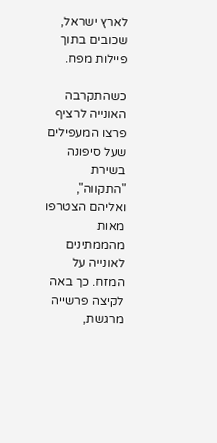לארץ ישראל, שכובים בתוך פיילות מפח.

כשהתקרבה האונייה לרציף פרצו המעפילים שעל סיפונה בשירת "התקווה", ואליהם הצטרפו מאות מהממתינים לאונייה על המזח. כך באה לקיצה פרשייה מרגשת,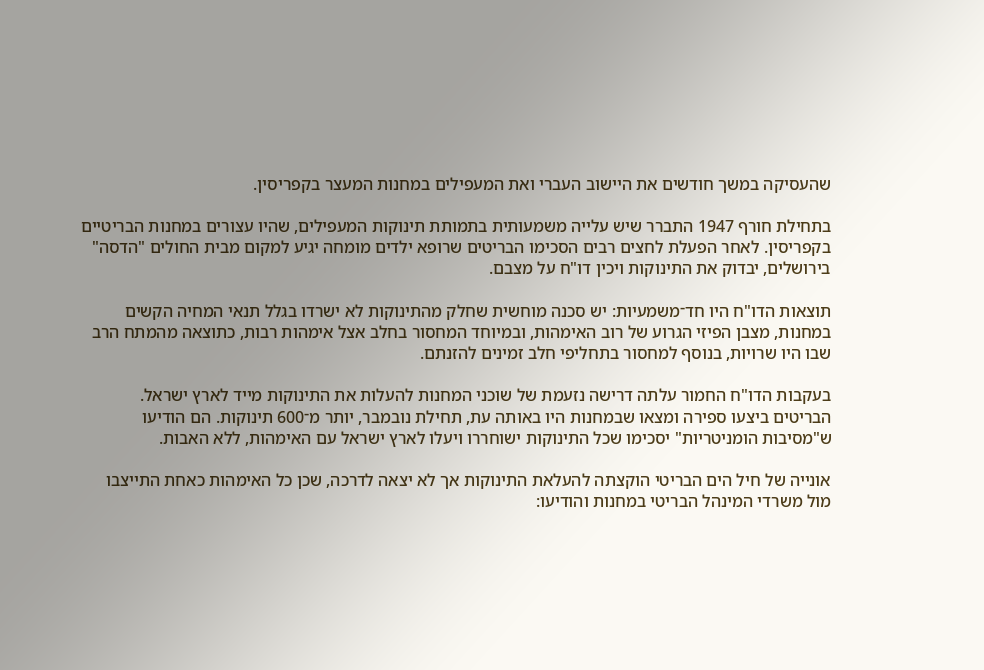שהעסיקה במשך חודשים את היישוב העברי ואת המעפילים במחנות המעצר בקפריסין.

בתחילת חורף 1947 התברר שיש עלייה משמעותית בתמותת תינוקות המעפילים, שהיו עצורים במחנות הבריטיים בקפריסין. לאחר הפעלת לחצים רבים הסכימו הבריטים שרופא ילדים מומחה יגיע למקום מבית החולים "הדסה" בירושלים, יבדוק את התינוקות ויכין דו"ח על מצבם.

תוצאות הדו"ח היו חד־משמעיות: יש סכנה מוחשית שחלק מהתינוקות לא ישרדו בגלל תנאי המחיה הקשים במחנות, מצבן הפיזי הגרוע של רוב האימהות, ובמיוחד המחסור בחלב אצל אימהות רבות, כתוצאה מהמתח הרב שבו היו שרויות, בנוסף למחסור בתחליפי חלב זמינים להזנתם.

בעקבות הדו"ח החמור עלתה דרישה נזעמת של שוכני המחנות להעלות את התינוקות מייד לארץ ישראל. הבריטים ביצעו ספירה ומצאו שבמחנות היו באותה עת, תחילת נובמבר, יותר מ־600 תינוקות. הם הודיעו ש"מסיבות הומניטריות" יסכימו שכל התינוקות ישוחררו ויעלו לארץ ישראל עם האימהות, ללא האבות.

אונייה של חיל הים הבריטי הוקצתה להעלאת התינוקות אך לא יצאה לדרכה, שכן כל האימהות כאחת התייצבו מול משרדי המינהל הבריטי במחנות והודיעו: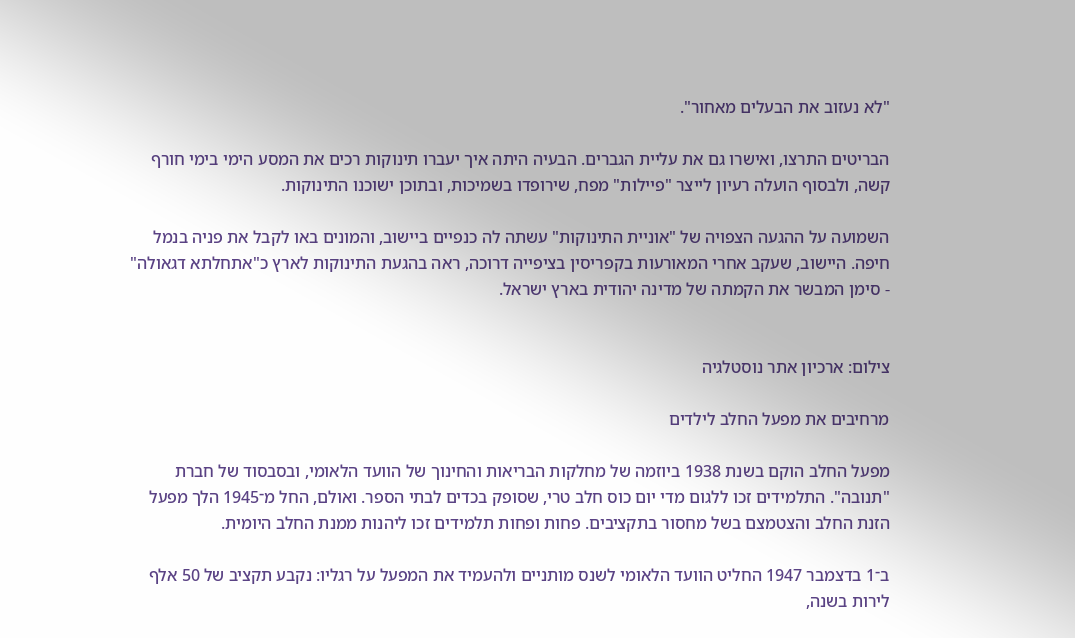"לא נעזוב את הבעלים מאחור".

הבריטים התרצו, ואישרו גם את עליית הגברים. הבעיה היתה איך יעברו תינוקות רכים את המסע הימי בימי חורף קשה, ולבסוף הועלה רעיון לייצר "פיילות" מפח, שירופדו בשמיכות, ובתוכן ישוכנו התינוקות.

השמועה על ההגעה הצפויה של "אוניית התינוקות" עשתה לה כנפיים ביישוב, והמונים באו לקבל את פניה בנמל חיפה. היישוב, שעקב אחרי המאורעות בקפריסין בציפייה דרוכה, ראה בהגעת התינוקות לארץ כ"אתחלתא דגאולה" - סימן המבשר את הקמתה של מדינה יהודית בארץ ישראל.


צילום: ארכיון אתר נוסטלגיה

מרחיבים את מפעל החלב לילדים

מפעל החלב הוקם בשנת 1938 ביוזמה של מחלקות הבריאות והחינוך של הוועד הלאומי, ובסבסוד של חברת "תנובה". התלמידים זכו ללגום מדי יום כוס חלב טרי, שסופק בכדים לבתי הספר. ואולם, החל מ־1945 הלך מפעל הזנת החלב והצטמצם בשל מחסור בתקציבים. פחות ופחות תלמידים זכו ליהנות ממנת החלב היומית.

ב־1 בדצמבר 1947 החליט הוועד הלאומי לשנס מותניים ולהעמיד את המפעל על רגליו: נקבע תקציב של 50 אלף לירות בשנה,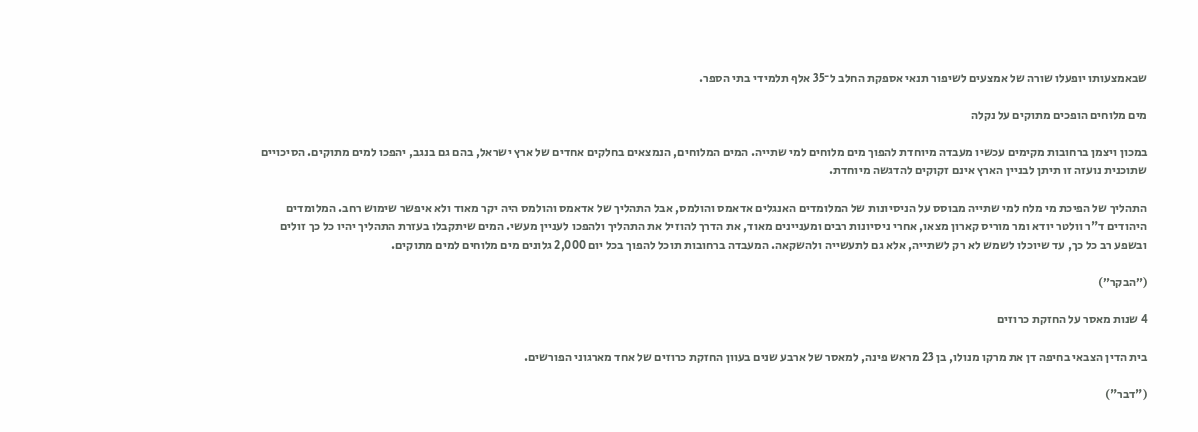שבאמצעותו יופעלו שורה של אמצעים לשיפור תנאי אספקת החלב ל־35 אלף תלמידי בתי הספר.

מים מלוחים הופכים מתוקים על נקלה

במכון ויצמן ברחובות מקימים עכשיו מעבדה מיוחדת להפוך מים מלוחים למי שתייה. המים המלוחים, הנמצאים בחלקים אחדים של ארץ ישראל, בהם גם בנגב, יהפכו למים מתוקים. הסיכויים שתוכנית נועזה זו תיתן לבניין הארץ אינם זקוקים להדגשה מיוחדת.

התהליך של הפיכת מי מלח למי שתייה מבוסס על הניסיונות של המלומדים האנגלים אדאמס והולמס, אבל התהליך של אדאמס והולמס היה יקר מאוד ולא איפשר שימוש רחב. המלומדים היהודים ד"ר וולטר יודא ומר מוריס קארון מצאו, אחרי ניסיונות רבים ומעניינים מאוד, את הדרך להוזיל את התהליך ולהפכו לעניין מעשי. המים שיתקבלו בעזרת התהליך יהיו כל כך זולים ובשפע רב כל כך, עד שיוכלו לשמש לא רק לשתייה, אלא גם לתעשייה ולהשקאה. המעבדה ברחובות תוכל להפוך בכל יום 2,000 גלונים מים מלוחים למים מתוקים.

(״הבקר״)

4 שנות מאסר על החזקת כרוזים

בית הדין הצבאי בחיפה דן את מרקו מנולו, בן 23 מראש פינה, למאסר של ארבע שנים בעוון החזקת כרוזים של אחד מארגוני הפורשים.

("דבר")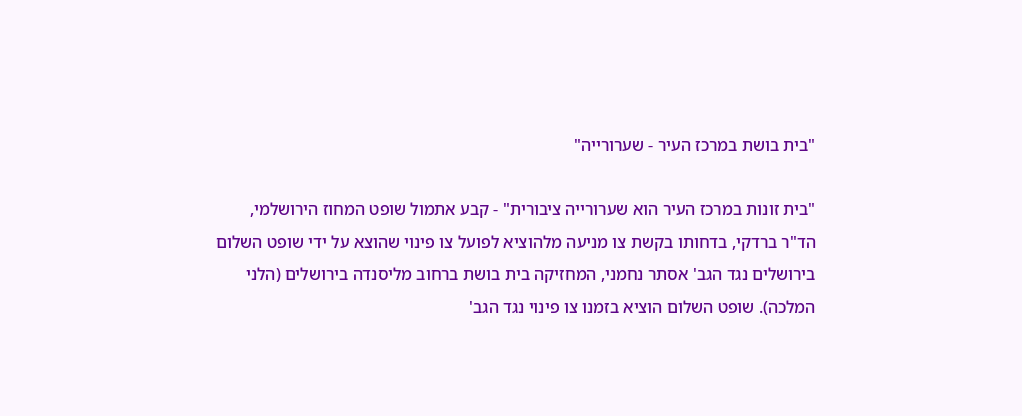"בית בושת במרכז העיר - שערורייה"

"בית זונות במרכז העיר הוא שערורייה ציבורית" - קבע אתמול שופט המחוז הירושלמי, הד"ר ברדקי, בדחותו בקשת צו מניעה מלהוציא לפועל צו פינוי שהוצא על ידי שופט השלום בירושלים נגד הגב' אסתר נחמני, המחזיקה בית בושת ברחוב מליסנדה בירושלים (הלני המלכה). שופט השלום הוציא בזמנו צו פינוי נגד הגב'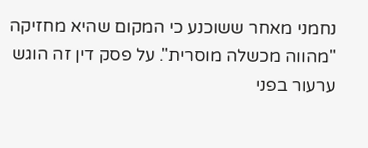נחמני מאחר ששוכנע כי המקום שהיא מחזיקה "מהווה מכשלה מוסרית". על פסק דין זה הוגש ערעור בפני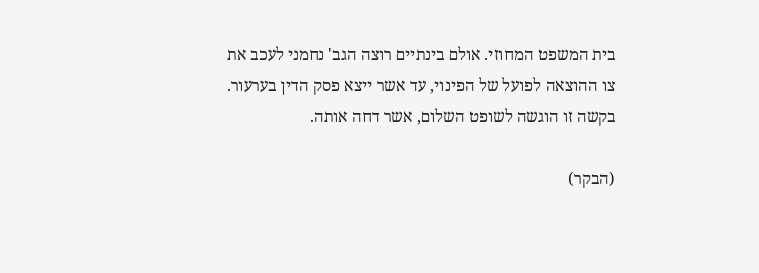בית המשפט המחוזי. אולם בינתיים רוצה הגב' נחמני לעכב את צו ההוצאה לפועל של הפינוי, עד אשר ייצא פסק הדין בערעור. בקשה זו הוגשה לשופט השלום, אשר דחה אותה.

(הבקר)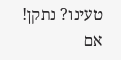טעינו? נתקן! אם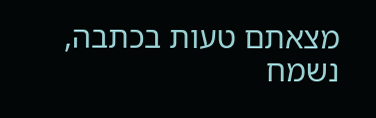מצאתם טעות בכתבה, נשמח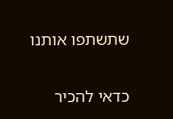שתשתפו אותנו

כדאי להכיר